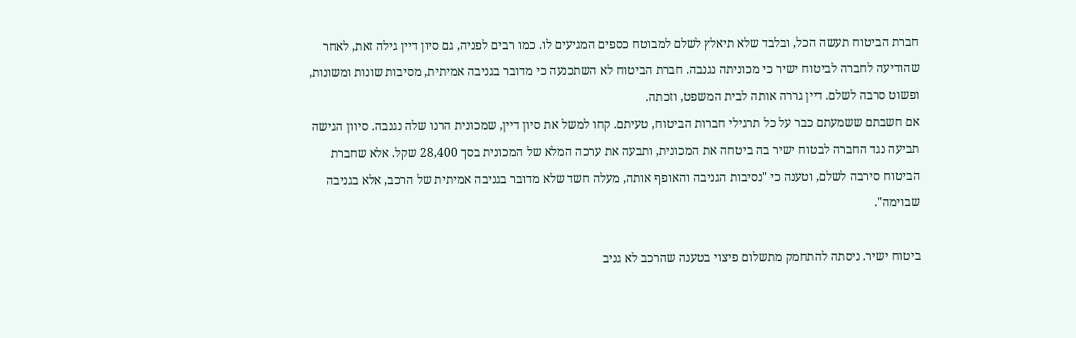חברת הביטוח תעשה הכל, ובלבד שלא תיאלץ לשלם למבוטח כספים המגיעים לו. כמו רבים לפניה, גם סיון דיין גילה זאת, לאחר שהודיעה לחברה לביטוח ישיר כי מכוניתה נגנבה. חברת הביטוח לא השתכנעה כי מדובר בגניבה אמיתית, מסיבות שונות ומשונות, ופשוט סרבה לשלם. דיין גררה אותה לבית המשפט, וזכתה.
אם חשבתם ששמעתם כבר על כל תרגילי חברות הביטוח, טעיתם. קחו למשל את סיון דיין, שמכונית הרנו שלה נגנבה. סיוון הגישה תביעה נגד החברה לבטוח ישיר בה ביטחה את המכונית, ותבעה את ערכה המלא של המכונית בסך 28,400 שקל. אלא שחברת הביטוח סירבה לשלם, וטענה כי "נסיבות הגניבה והאופף אותה, מעלה חשד שלא מדובר בגניבה אמיתית של הרכב, אלא בגניבה שבוימה".

ביטוח ישיר. ניסתה להתחמק מתשלום פיצוי בטענה שהרכב לא גניב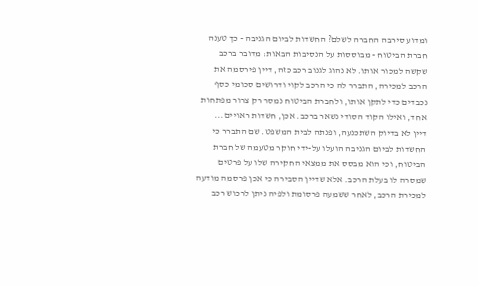ומדוע סירבה החברה לשלם? החשדות לביום הגניבה - כך טענה חברת הביטוח - מבוססות על הנסיבות הבאות: מדובר ברכב שקשה למכור אותו. לא נהוג לגנוב רכב כזה, דיין פירסמה את הרכב למכירה, התברר לה כי הרכב לקוי ודרושים סכומי כסף נכבדים כדי לתקן אותו, ולחברת הביטוח נמסר רק צרור מפתחות אחד, ואילו הקוד הסודי נשאר ברכב. אכן, חשדות ראויים...
דיין לא בדיוק השתכנעה, ופנתה לבית המשפט. שם התברר כי החשדות לביום הגניבה הועלו על-ידי חוקר מטעמה של חברת הביטוח, וכי הוא מבסס את ממצאי החקירה שלו על פרטים שמסרה לו בעלת הרכב. אלא שדיין הסבירה כי אכן פרסמה מודעה למכירת הרכב, לאחר ששמעה פרסומת ולפיה ניתן לרכוש רכב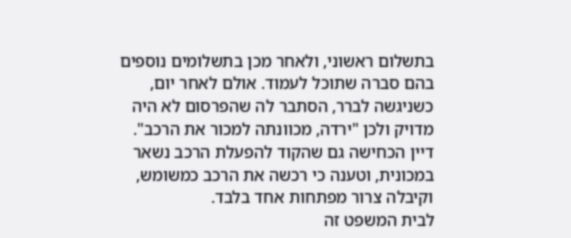בתשלום ראשוני, ולאחר מכן בתשלומים נוספים בהם סברה שתוכל לעמוד. אולם לאחר יום, כשניגשה לברר, הסתבר לה שהפרסום לא היה מדויק ולכן "ירדה, מכוונתה למכור את הרכב". דיין הכחישה גם שהקוד להפעלת הרכב נשאר במכונית, וטענה כי רכשה את הרכב כמשומש, וקיבלה צרור מפתחות אחד בלבד.
לבית המשפט זה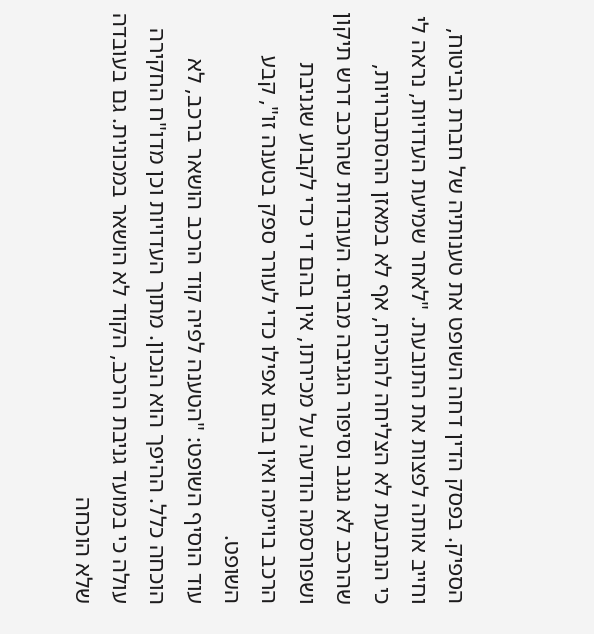הספיק. בפסק הדין דחה השופט את טענותיה של חברת הביטוח, וחייב אותה לפצות את התובעת. "לאחר שמיעת העדויות, נראה לי כי הנתבעת לא הצליחה להוכיח, אף לא במאזן ההסתברויות, שהרכב לא נגנב וסיפור הגניבה מבוים. העובדות שהרכב דרש תיקון ושפורסמה הודעה על מכירתו, אין בהם די כדי לקבוע שגניבת הרכב בויימה ואין בהם אפילו כדי לעורר ספק בטענה זו", קבע השופט.
עוד הוסיף השופט: "הטענה לפיה קוד הרכב הושאר ברכב, לא הוכחה כלל. ההיפך הוא הנכון. מתוך העדויות וכן מדו"ח החקירה עולה כי במועד גניבת הרכב, הקוד לא הושאר במכונית. גם בעובדה שלא הוכחה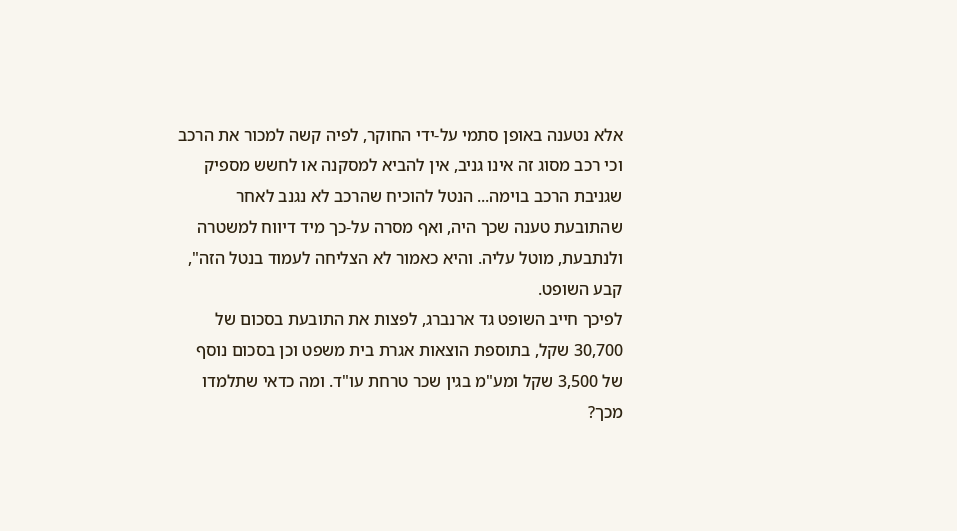אלא נטענה באופן סתמי על-ידי החוקר, לפיה קשה למכור את הרכב וכי רכב מסוג זה אינו גניב, אין להביא למסקנה או לחשש מספיק שגניבת הרכב בוימה... הנטל להוכיח שהרכב לא נגנב לאחר שהתובעת טענה שכך היה, ואף מסרה על-כך מיד דיווח למשטרה ולנתבעת, מוטל עליה. והיא כאמור לא הצליחה לעמוד בנטל הזה", קבע השופט.
לפיכך חייב השופט גד ארנברג, לפצות את התובעת בסכום של 30,700 שקל, בתוספת הוצאות אגרת בית משפט וכן בסכום נוסף של 3,500 שקל ומע"מ בגין שכר טרחת עו"ד. ומה כדאי שתלמדו מכך?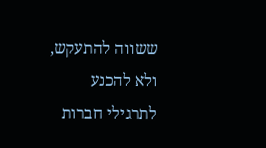ששווה להתעקש, ולא להכנע לתרגילי חברות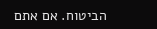הביטוח. אם אתם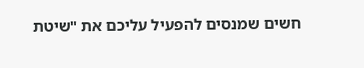חשים שמנסים להפעיל עליכם את "שיטת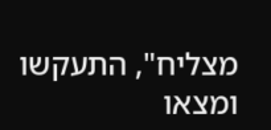מצליח", התעקשו ומצאו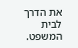את הדרך לבית המשפט.